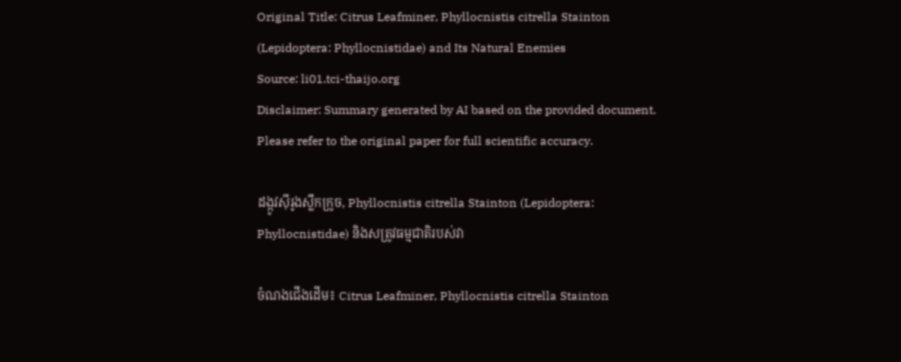Original Title: Citrus Leafminer, Phyllocnistis citrella Stainton (Lepidoptera: Phyllocnistidae) and Its Natural Enemies
Source: li01.tci-thaijo.org
Disclaimer: Summary generated by AI based on the provided document. Please refer to the original paper for full scientific accuracy.

ដង្កូវស៊ីរូងស្លឹកក្រូច, Phyllocnistis citrella Stainton (Lepidoptera: Phyllocnistidae) និងសត្រូវធម្មជាតិរបស់វា

ចំណងជើងដើម៖ Citrus Leafminer, Phyllocnistis citrella Stainton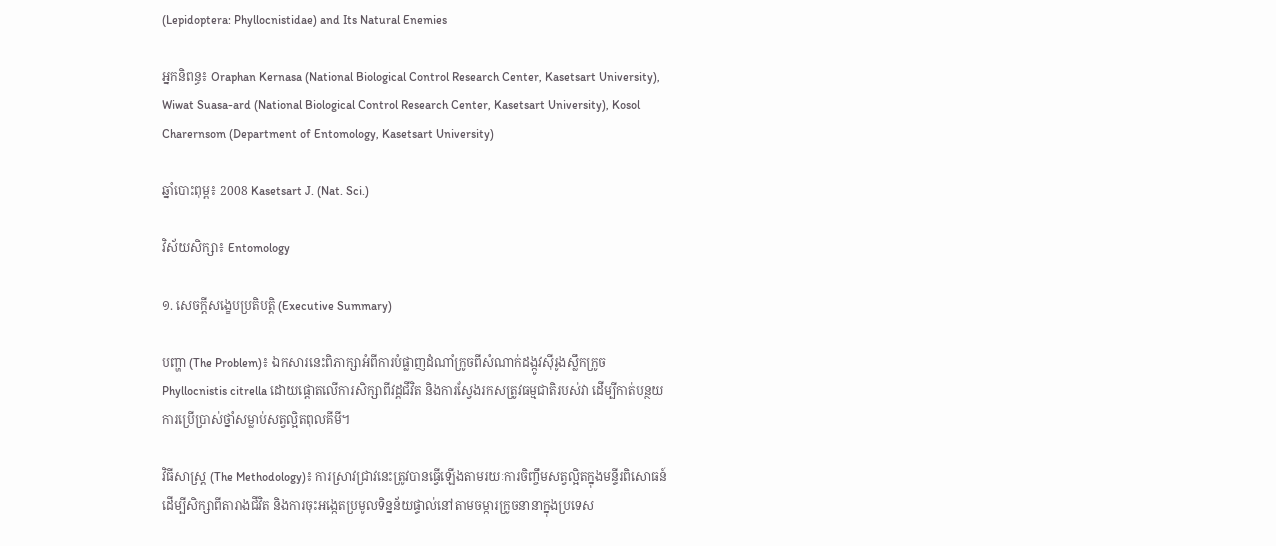(Lepidoptera: Phyllocnistidae) and Its Natural Enemies

អ្នកនិពន្ធ៖ Oraphan Kernasa (National Biological Control Research Center, Kasetsart University), Wiwat Suasa-ard (National Biological Control Research Center, Kasetsart University), Kosol Charernsom (Department of Entomology, Kasetsart University)

ឆ្នាំបោះពុម្ព៖ 2008 Kasetsart J. (Nat. Sci.)

វិស័យសិក្សា៖ Entomology

១. សេចក្តីសង្ខេបប្រតិបត្តិ (Executive Summary)

បញ្ហា (The Problem)៖ ឯកសារនេះពិភាក្សាអំពីការបំផ្លាញដំណាំក្រូចពីសំណាក់ដង្កូវស៊ីរូងស្លឹកក្រូច Phyllocnistis citrella ដោយផ្តោតលើការសិក្សាពីវដ្តជីវិត និងការស្វែងរកសត្រូវធម្មជាតិរបស់វា ដើម្បីកាត់បន្ថយការប្រើប្រាស់ថ្នាំសម្លាប់សត្វល្អិតពុលគីមី។

វិធីសាស្ត្រ (The Methodology)៖ ការស្រាវជ្រាវនេះត្រូវបានធ្វើឡើងតាមរយៈការចិញ្ចឹមសត្វល្អិតក្នុងមន្ទីរពិសោធន៍ដើម្បីសិក្សាពីតារាងជីវិត និងការចុះអង្កេតប្រមូលទិន្នន័យផ្ទាល់នៅតាមចម្ការក្រូចនានាក្នុងប្រទេស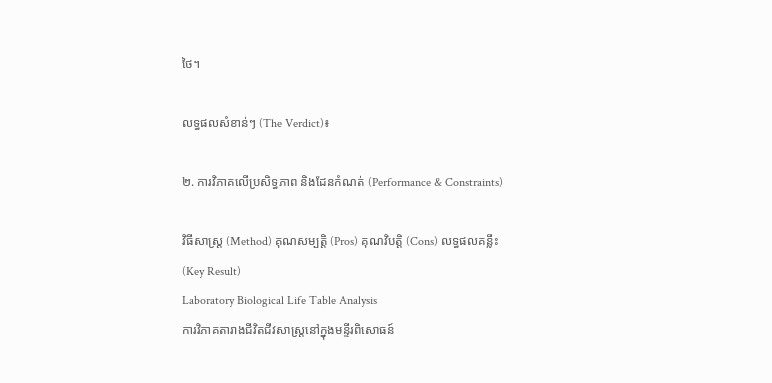ថៃ។

លទ្ធផលសំខាន់ៗ (The Verdict)៖

២. ការវិភាគលើប្រសិទ្ធភាព និងដែនកំណត់ (Performance & Constraints)

វិធីសាស្ត្រ (Method) គុណសម្បត្តិ (Pros) គុណវិបត្តិ (Cons) លទ្ធផលគន្លឹះ (Key Result)
Laboratory Biological Life Table Analysis
ការវិភាគតារាងជីវិតជីវសាស្ត្រនៅក្នុងមន្ទីរពិសោធន៍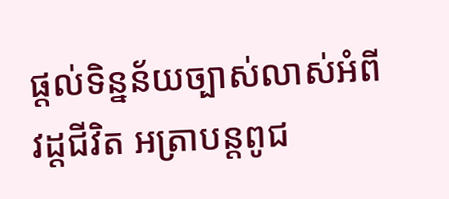ផ្តល់ទិន្នន័យច្បាស់លាស់អំពីវដ្តជីវិត អត្រាបន្តពូជ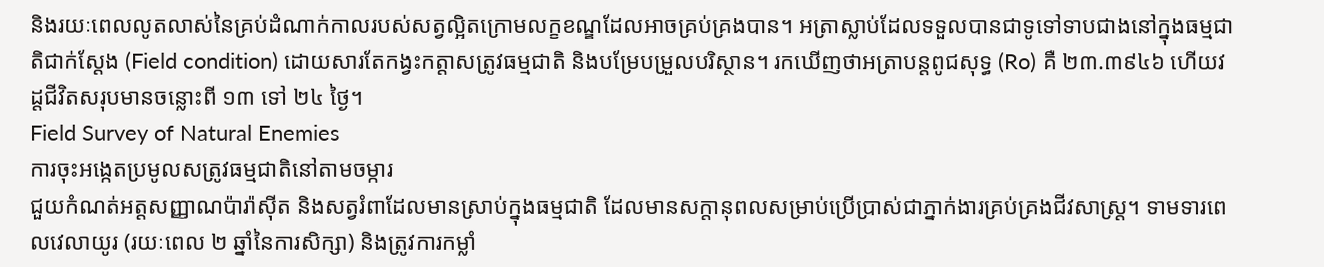និងរយៈពេលលូតលាស់នៃគ្រប់ដំណាក់កាលរបស់សត្វល្អិតក្រោមលក្ខខណ្ឌដែលអាចគ្រប់គ្រងបាន។ អត្រាស្លាប់ដែលទទួលបានជាទូទៅទាបជាងនៅក្នុងធម្មជាតិជាក់ស្តែង (Field condition) ដោយសារតែកង្វះកត្តាសត្រូវធម្មជាតិ និងបម្រែបម្រួលបរិស្ថាន។ រកឃើញថាអត្រាបន្តពូជសុទ្ធ (Ro) គឺ ២៣.៣៩៤៦ ហើយវដ្តជីវិតសរុបមានចន្លោះពី ១៣ ទៅ ២៤ ថ្ងៃ។
Field Survey of Natural Enemies
ការចុះអង្កេតប្រមូលសត្រូវធម្មជាតិនៅតាមចម្ការ
ជួយកំណត់អត្តសញ្ញាណប៉ារ៉ាស៊ីត និងសត្វរំពាដែលមានស្រាប់ក្នុងធម្មជាតិ ដែលមានសក្តានុពលសម្រាប់ប្រើប្រាស់ជាភ្នាក់ងារគ្រប់គ្រងជីវសាស្ត្រ។ ទាមទារពេលវេលាយូរ (រយៈពេល ២ ឆ្នាំនៃការសិក្សា) និងត្រូវការកម្លាំ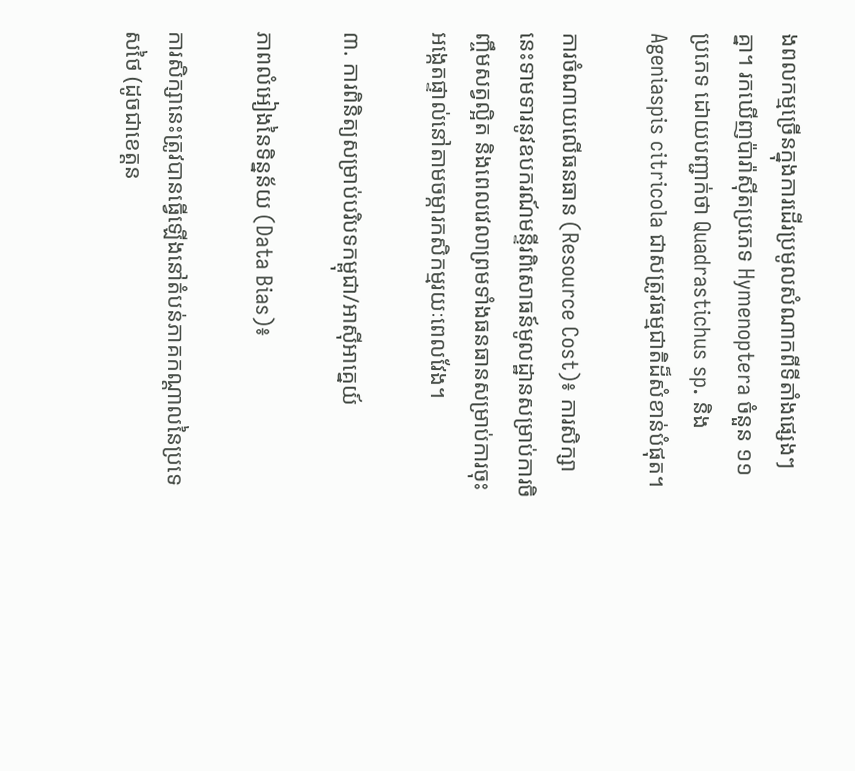ងពលកម្មច្រើនក្នុងការដើរប្រមូលសំណាកពីទីតាំងផ្សេងៗគ្នា។ រកឃើញប៉ារ៉ាស៊ីតប្រភេទ Hymenoptera ចំនួន ១១ ប្រភេទ ដោយបញ្ជាក់ថា Quadrastichus sp. និង Ageniaspis citricola ជាសត្រូវធម្មជាតិដ៏សំខាន់បំផុត។

ការចំណាយលើធនធាន (Resource Cost)៖ ការសិក្សានេះទាមទារនូវឧបករណ៍មន្ទីរពិសោធន៍មូលដ្ឋានសម្រាប់ការចិញ្ចឹមសត្វល្អិត និងពេលវេលាព្រមទាំងធនធានសម្រាប់ការចុះអង្កេតផ្ទាល់នៅតាមចម្ការកសិកម្មរយៈពេលវែង។

៣. ការពិនិត្យសម្រាប់បរិបទកម្ពុជា/អាស៊ីអាគ្នេយ៍

ភាពលំអៀងនៃទិន្នន័យ (Data Bias)៖

ការសិក្សានេះត្រូវបានធ្វើឡើងនៅតំបន់ភាគកណ្តាលនៃប្រទេសថៃ (ដូចជាខេត្តន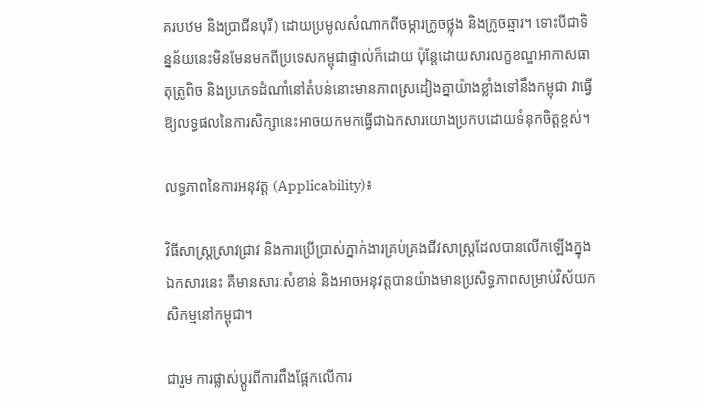គរបឋម និងប្រាជីនបុរី) ដោយប្រមូលសំណាកពីចម្ការក្រូចថ្លុង និងក្រូចឆ្មារ។ ទោះបីជាទិន្នន័យនេះមិនមែនមកពីប្រទេសកម្ពុជាផ្ទាល់ក៏ដោយ ប៉ុន្តែដោយសារលក្ខខណ្ឌអាកាសធាតុត្រូពិច និងប្រភេទដំណាំនៅតំបន់នោះមានភាពស្រដៀងគ្នាយ៉ាងខ្លាំងទៅនឹងកម្ពុជា វាធ្វើឱ្យលទ្ធផលនៃការសិក្សានេះអាចយកមកធ្វើជាឯកសារយោងប្រកបដោយទំនុកចិត្តខ្ពស់។

លទ្ធភាពនៃការអនុវត្ត (Applicability)៖

វិធីសាស្ត្រស្រាវជ្រាវ និងការប្រើប្រាស់ភ្នាក់ងារគ្រប់គ្រងជីវសាស្ត្រដែលបានលើកឡើងក្នុងឯកសារនេះ គឺមានសារៈសំខាន់ និងអាចអនុវត្តបានយ៉ាងមានប្រសិទ្ធភាពសម្រាប់វិស័យកសិកម្មនៅកម្ពុជា។

ជារួម ការផ្លាស់ប្តូរពីការពឹងផ្អែកលើការ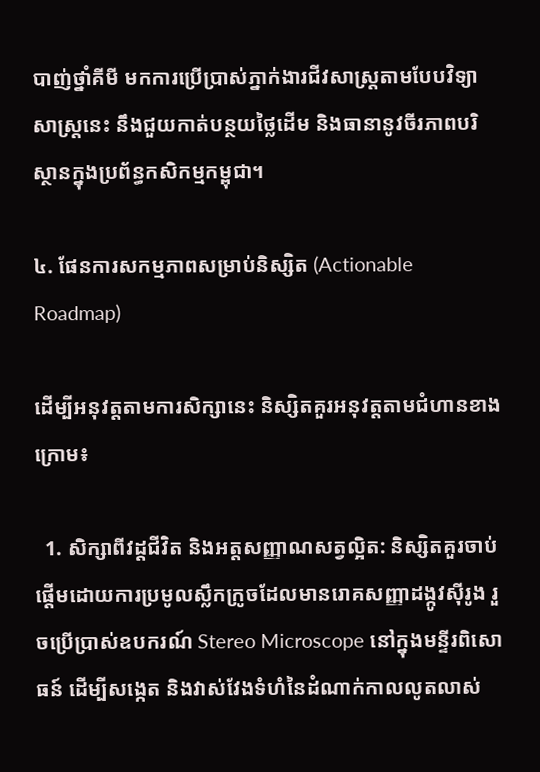បាញ់ថ្នាំគីមី មកការប្រើប្រាស់ភ្នាក់ងារជីវសាស្ត្រតាមបែបវិទ្យាសាស្ត្រនេះ នឹងជួយកាត់បន្ថយថ្លៃដើម និងធានានូវចីរភាពបរិស្ថានក្នុងប្រព័ន្ធកសិកម្មកម្ពុជា។

៤. ផែនការសកម្មភាពសម្រាប់និស្សិត (Actionable Roadmap)

ដើម្បីអនុវត្តតាមការសិក្សានេះ និស្សិតគួរអនុវត្តតាមជំហានខាងក្រោម៖

  1. សិក្សាពីវដ្តជីវិត និងអត្តសញ្ញាណសត្វល្អិត: និស្សិតគួរចាប់ផ្តើមដោយការប្រមូលស្លឹកក្រូចដែលមានរោគសញ្ញាដង្កូវស៊ីរូង រួចប្រើប្រាស់ឧបករណ៍ Stereo Microscope នៅក្នុងមន្ទីរពិសោធន៍ ដើម្បីសង្កេត និងវាស់វែងទំហំនៃដំណាក់កាលលូតលាស់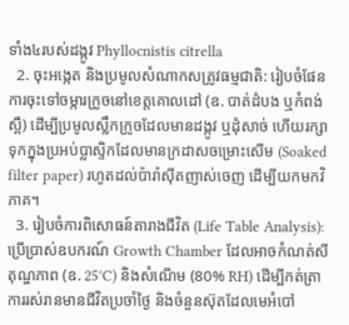ទាំង៤របស់ដង្កូវ Phyllocnistis citrella
  2. ចុះអង្កេត និងប្រមូលសំណាកសត្រូវធម្មជាតិ: រៀបចំផែនការចុះទៅចម្ការក្រូចនៅខេត្តគោលដៅ (ឧ. បាត់ដំបង ឬកំពង់ស្ពឺ) ដើម្បីប្រមូលស្លឹកក្រូចដែលមានដង្កូវ ឬដុំសាច់ ហើយរក្សាទុកក្នុងប្រអប់ប្លាស្ទិកដែលមានក្រដាសចម្រោះសើម (Soaked filter paper) រហូតដល់ប៉ារ៉ាស៊ីតញាស់ចេញ ដើម្បីយកមកវិភាគ។
  3. រៀបចំការពិសោធន៍តារាងជីវិត (Life Table Analysis): ប្រើប្រាស់ឧបករណ៍ Growth Chamber ដែលអាចកំណត់សីតុណ្ហភាព (ឧ. 25°C) និងសំណើម (80% RH) ដើម្បីកត់ត្រាការរស់រានមានជីវិតប្រចាំថ្ងៃ និងចំនួនស៊ុតដែលមេអំបៅ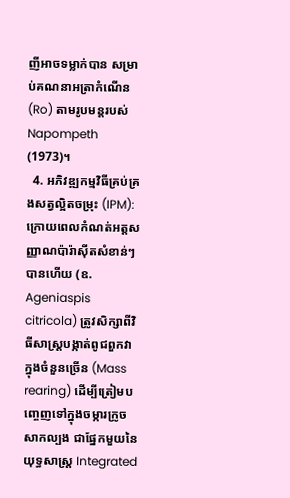ញីអាចទម្លាក់បាន សម្រាប់គណនាអត្រាកំណើន (Ro) តាមរូបមន្តរបស់ Napompeth (1973)។
  4. អភិវឌ្ឍកម្មវិធីគ្រប់គ្រងសត្វល្អិតចម្រុះ (IPM): ក្រោយពេលកំណត់អត្តសញ្ញាណប៉ារ៉ាស៊ីតសំខាន់ៗបានហើយ (ឧ. Ageniaspis citricola) ត្រូវសិក្សាពីវិធីសាស្ត្របង្កាត់ពូជពួកវាក្នុងចំនួនច្រើន (Mass rearing) ដើម្បីត្រៀមបញ្ចេញទៅក្នុងចម្ការក្រូចសាកល្បង ជាផ្នែកមួយនៃយុទ្ធសាស្ត្រ Integrated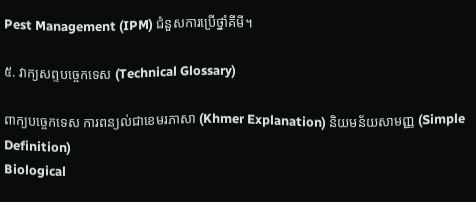Pest Management (IPM) ជំនួសការប្រើថ្នាំគីមី។

៥. វាក្យសព្ទបច្ចេកទេស (Technical Glossary)

ពាក្យបច្ចេកទេស ការពន្យល់ជាខេមរភាសា (Khmer Explanation) និយមន័យសាមញ្ញ (Simple Definition)
Biological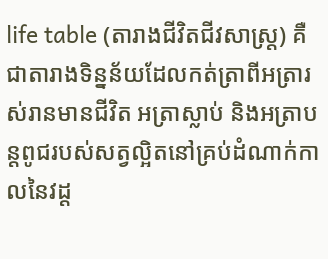life table (តារាងជីវិតជីវសាស្ត្រ) គឺជាតារាងទិន្នន័យដែលកត់ត្រាពីអត្រារស់រានមានជីវិត អត្រាស្លាប់ និងអត្រាបន្តពូជរបស់សត្វល្អិតនៅគ្រប់ដំណាក់កាលនៃវដ្ត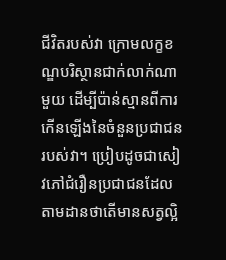ជីវិតរបស់វា ក្រោមលក្ខខណ្ឌបរិស្ថានជាក់លាក់ណាមួយ ដើម្បីប៉ាន់ស្មានពីការកើនឡើងនៃចំនួនប្រជាជនរបស់វា។ ប្រៀបដូចជាសៀវភៅជំរឿនប្រជាជនដែលតាមដានថាតើមានសត្វល្អិ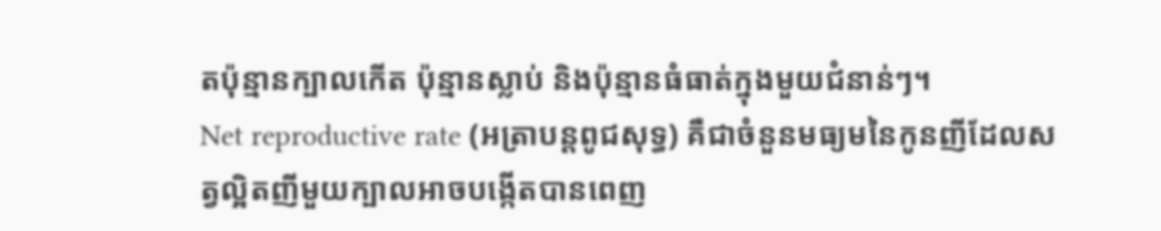តប៉ុន្មានក្បាលកើត ប៉ុន្មានស្លាប់ និងប៉ុន្មានធំធាត់ក្នុងមួយជំនាន់ៗ។
Net reproductive rate (អត្រាបន្តពូជសុទ្ធ) គឺជាចំនួនមធ្យមនៃកូនញីដែលសត្វល្អិតញីមួយក្បាលអាចបង្កើតបានពេញ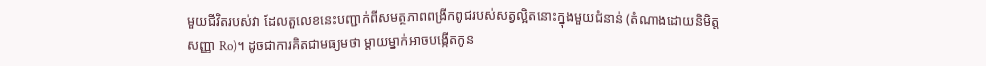មួយជីវិតរបស់វា ដែលតួលេខនេះបញ្ជាក់ពីសមត្ថភាពពង្រីកពូជរបស់សត្វល្អិតនោះក្នុងមួយជំនាន់ (តំណាងដោយនិមិត្តសញ្ញា Ro)។ ដូចជាការគិតជាមធ្យមថា ម្ដាយម្នាក់អាចបង្កើតកូន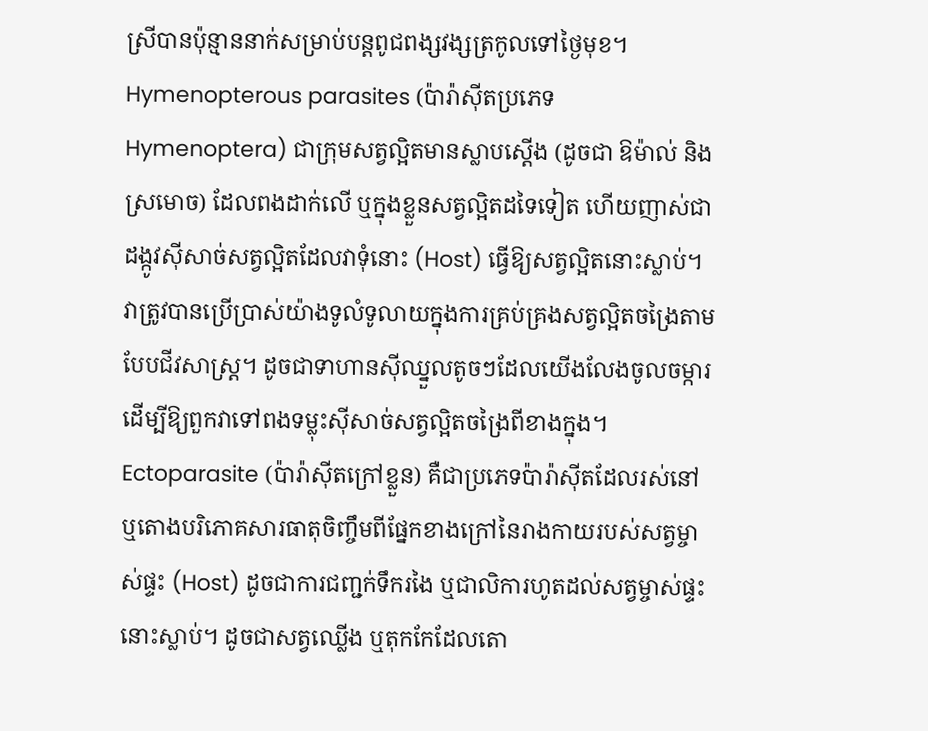ស្រីបានប៉ុន្មាននាក់សម្រាប់បន្តពូជពង្សវង្សត្រកូលទៅថ្ងៃមុខ។
Hymenopterous parasites (ប៉ារ៉ាស៊ីតប្រភេទ Hymenoptera) ជាក្រុមសត្វល្អិតមានស្លាបស្ដើង (ដូចជា ឱម៉ាល់ និងស្រមោច) ដែលពងដាក់លើ ឬក្នុងខ្លួនសត្វល្អិតដទៃទៀត ហើយញាស់ជាដង្កូវស៊ីសាច់សត្វល្អិតដែលវាទុំនោះ (Host) ធ្វើឱ្យសត្វល្អិតនោះស្លាប់។ វាត្រូវបានប្រើប្រាស់យ៉ាងទូលំទូលាយក្នុងការគ្រប់គ្រងសត្វល្អិតចង្រៃតាមបែបជីវសាស្ត្រ។ ដូចជាទាហានស៊ីឈ្នួលតូចៗដែលយើងលែងចូលចម្ការ ដើម្បីឱ្យពួកវាទៅពងទម្លុះស៊ីសាច់សត្វល្អិតចង្រៃពីខាងក្នុង។
Ectoparasite (ប៉ារ៉ាស៊ីតក្រៅខ្លួន) គឺជាប្រភេទប៉ារ៉ាស៊ីតដែលរស់នៅ ឬតោងបរិភោគសារធាតុចិញ្ចឹមពីផ្នែកខាងក្រៅនៃរាងកាយរបស់សត្វម្ចាស់ផ្ទះ (Host) ដូចជាការជញ្ជក់ទឹករងៃ ឬជាលិការហូតដល់សត្វម្ចាស់ផ្ទះនោះស្លាប់។ ដូចជាសត្វឈ្លើង ឬតុកកែដែលតោ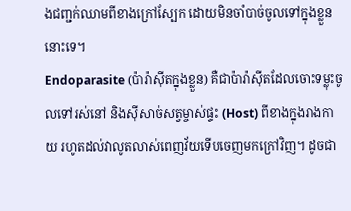ងជញ្ជក់ឈាមពីខាងក្រៅស្បែក ដោយមិនចាំបាច់ចូលទៅក្នុងខ្លួននោះទេ។
Endoparasite (ប៉ារ៉ាស៊ីតក្នុងខ្លួន) គឺជាប៉ារ៉ាស៊ីតដែលចោះទម្លុះចូលទៅរស់នៅ និងស៊ីសាច់សត្វម្ចាស់ផ្ទះ (Host) ពីខាងក្នុងរាងកាយ រហូតដល់វាលូតលាស់ពេញវ័យទើបចេញមកក្រៅវិញ។ ដូចជា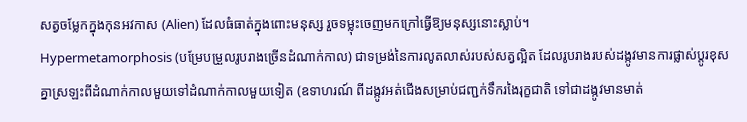សត្វចម្លែកក្នុងកុនអវកាស (Alien) ដែលធំធាត់ក្នុងពោះមនុស្ស រួចទម្លុះចេញមកក្រៅធ្វើឱ្យមនុស្សនោះស្លាប់។
Hypermetamorphosis (បម្រែបម្រួលរូបរាងច្រើនដំណាក់កាល) ជាទម្រង់នៃការលូតលាស់របស់សត្វល្អិត ដែលរូបរាងរបស់ដង្កូវមានការផ្លាស់ប្តូរខុសគ្នាស្រឡះពីដំណាក់កាលមួយទៅដំណាក់កាលមួយទៀត (ឧទាហរណ៍ ពីដង្កូវអត់ជើងសម្រាប់ជញ្ជក់ទឹករងៃរុក្ខជាតិ ទៅជាដង្កូវមានមាត់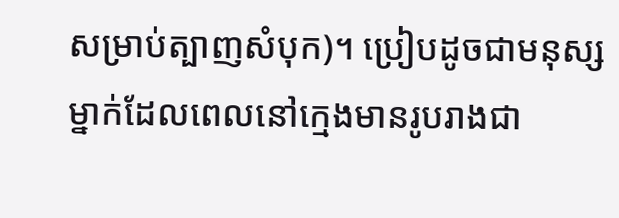សម្រាប់ត្បាញសំបុក)។ ប្រៀបដូចជាមនុស្សម្នាក់ដែលពេលនៅក្មេងមានរូបរាងជា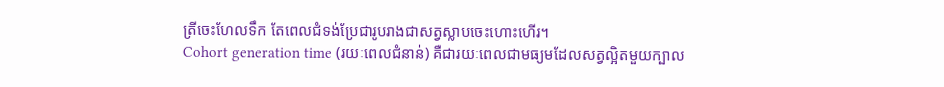ត្រីចេះហែលទឹក តែពេលជំទង់ប្រែជារូបរាងជាសត្វស្លាបចេះហោះហើរ។
Cohort generation time (រយៈពេលជំនាន់) គឺជារយៈពេលជាមធ្យមដែលសត្វល្អិតមួយក្បាល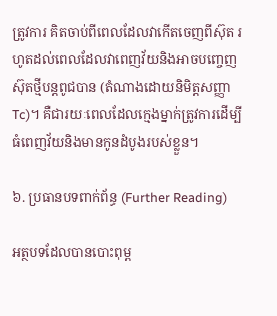ត្រូវការ គិតចាប់ពីពេលដែលវាកើតចេញពីស៊ុត រហូតដល់ពេលដែលវាពេញវ័យនិងអាចបញ្ចេញស៊ុតថ្មីបន្តពូជបាន (តំណាងដោយនិមិត្តសញ្ញា Tc)។ គឺជារយៈពេលដែលក្មេងម្នាក់ត្រូវការដើម្បីធំពេញវ័យនិងមានកូនដំបូងរបស់ខ្លួន។

៦. ប្រធានបទពាក់ព័ន្ធ (Further Reading)

អត្ថបទដែលបានបោះពុម្ព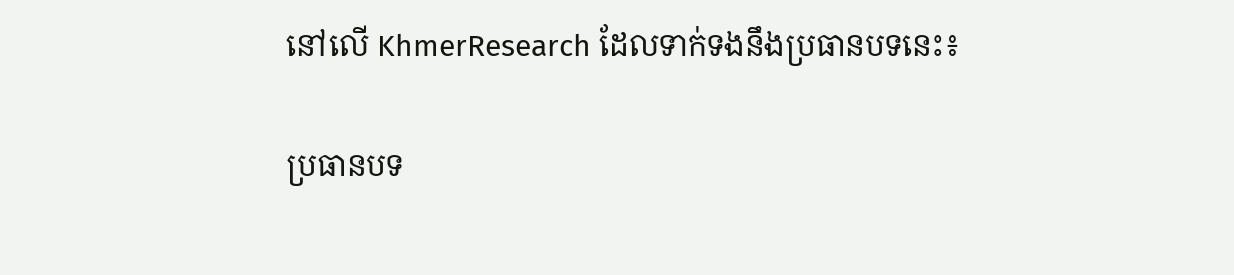នៅលើ KhmerResearch ដែលទាក់ទងនឹងប្រធានបទនេះ៖

ប្រធានបទ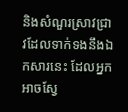និងសំណួរស្រាវជ្រាវដែលទាក់ទងនឹងឯកសារនេះ ដែលអ្នកអាចស្វែ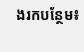ងរកបន្ថែម៖